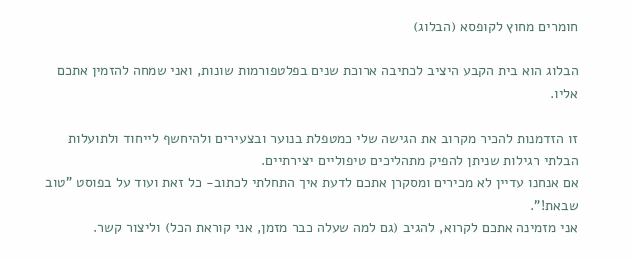חומרים מחוץ לקופסא (הבלוג)

הבלוג הוא בית הקבע היציב לכתיבה ארוכת שנים בפלטפורמות שונות, ואני שמחה להזמין אתכם אליו.

זו הזדמנות להכיר מקרוב את הגישה שלי כמטפלת בנוער ובצעירים ולהיחשף לייחוד ולתועלות הבלתי רגילות שניתן להפיק מתהליכים טיפוליים יצירתיים.
אם אנחנו עדיין לא מכירים ומסקרן אתכם לדעת איך התחלתי לכתוב- כל זאת ועוד על בפוסט "טוב שבאת!".
אני מזמינה אתכם לקרוא, להגיב (גם למה שעלה כבר מזמן, אני קוראת הכל) וליצור קשר.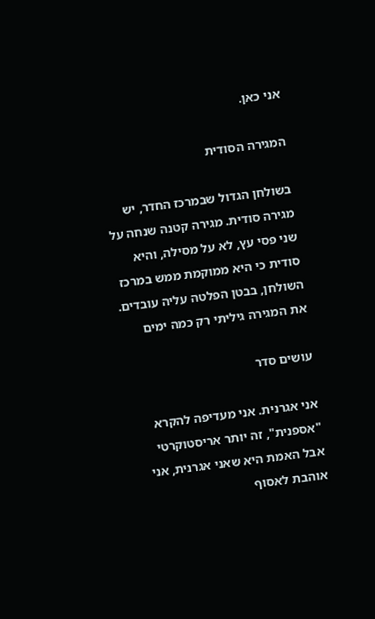אני כאן.

המגירה הסודית

בשולחן הגדול שבמרכז החדר, יש מגירה סודית. מגירה קטנה שנחה על שני פסי עץ, לא על מסילה, והיא סודית כי היא ממוקמת ממש במרכז השולחן, בבטן הפלטה עליה עובדים. את המגירה גיליתי רק כמה ימים

עושים סדר

אני אגרנית. אני מעדיפה להקרא "אספנית", זה יותר אריסטוקרטי אבל האמת היא שאני אגרנית, אני אוהבת לאסוף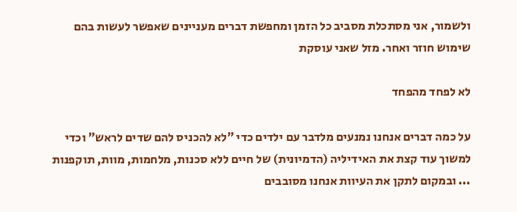ולשמור, אני מסתכלת מסביב כל הזמן ומחפשת דברים מעניינים שאפשר לעשות בהם שימוש חוזר ואחר. מזל שאני עוסקת

לא לפחד מהפחד

על כמה דברים אנחנו נמנעים מלדבר עם ילדים כדי "לא להכניס להם שדים לראש" וכדי למשוך עוד קצת את האידיליה (הדמיונית) של חיים ללא סכנות, מלחמות, מוות, תוקפנות ... ובמקום לתקן את העיוות אנחנו מסובבים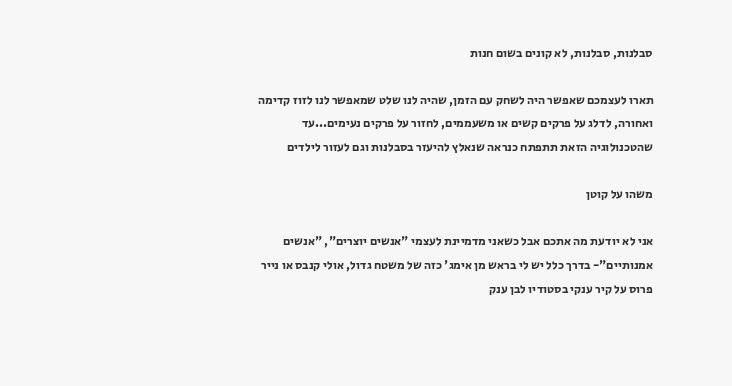סבלנות, סבלנות, לא קונים בשום חנות

תארו לעצמכם שאפשר היה לשחק עם הזמן, שהיה לנו שלט שמאפשר לנו לזוז קדימה ואחורה, לדלג על פרקים קשים או משעממים, לחזור על פרקים נעימים...עד שהטכנולוגיה הזאת תתפתח כנראה שנאלץ להיעזר בסבלנות וגם לעזור לילדים

משהו על קוטן

אני לא יודעת מה אתכם אבל כשאני מדמיינת לעצמי "אנשים יוצרים", "אנשים אמנותיים"- בדרך כלל יש לי בראש מן אימג' כזה של משטח גדול, אולי קנבס או נייר פרוס על קיר ענקי בסטודיו לבן ענק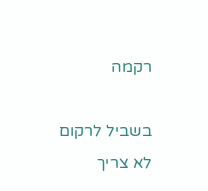רקמה

בשביל לרקום לא צריך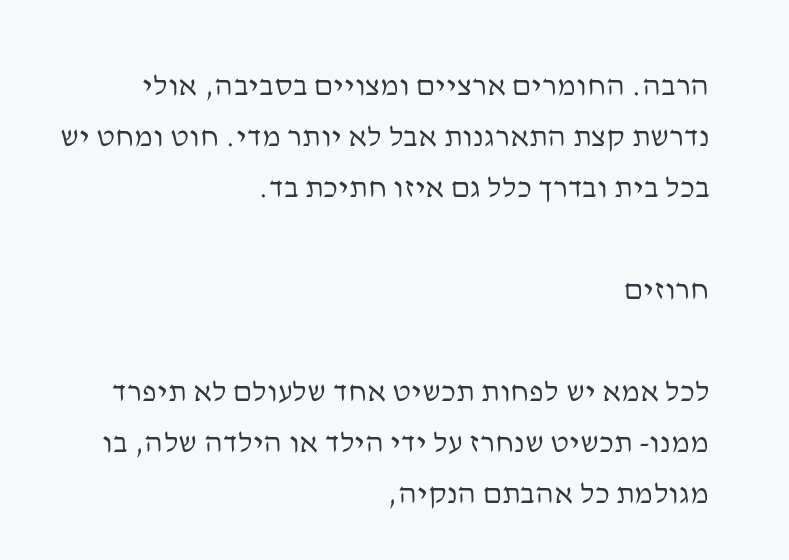הרבה. החומרים ארציים ומצויים בסביבה, אולי נדרשת קצת התארגנות אבל לא יותר מדי. חוט ומחט יש בכל בית ובדרך כלל גם איזו חתיכת בד.

חרוזים

לכל אמא יש לפחות תכשיט אחד שלעולם לא תיפרד ממנו- תכשיט שנחרז על ידי הילד או הילדה שלה, בו מגולמת כל אהבתם הנקיה,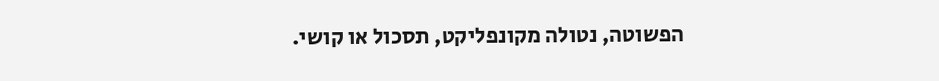הפשוטה, נטולה מקונפליקט, תסכול או קושי.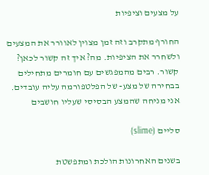על מצעים וציפיות

החורף מתקרב וזה זמן מצוין לאוורר את המצעים ולשחרר את הציפיות. מה? איך זה קשור לכאן? קשור. רבים מהמפגשים עם חומרים מתחילים בבחירה של מצע- של הפלטפורמה עליה עובדים. אני מניחה שהמצע הבסיסי שעליו חושבים

סליים (slime)

בשנים האחרונות הולכת ומתפשטת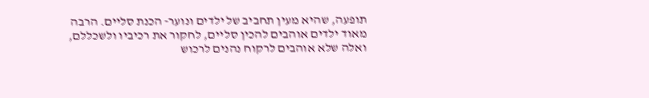תופעה, שהיא מעין תחביב של ילדים ונוער- הכנת סליים. הרבה מאוד ילדים אוהבים להכין סליים, לחקור את רכיביו ולשכללם, ואלה שלא אוהבים לרקוח נהנים לרכוש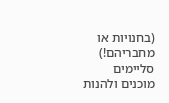(בחנויות או מחבריהם!) סליימים מוכנים ולהנות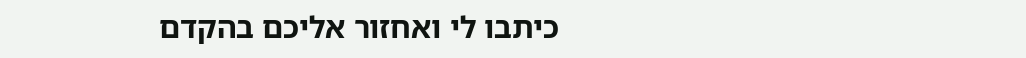כיתבו לי ואחזור אליכם בהקדם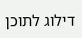דילוג לתוכן